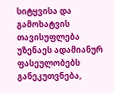სიტყვისა და გამოხატვის თავისუფლება უზენაეს ადამიანურ ფასეულობებს განეკუთვნება,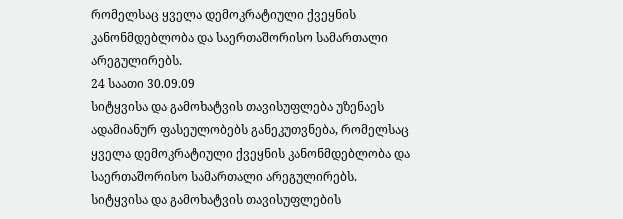რომელსაც ყველა დემოკრატიული ქვეყნის კანონმდებლობა და საერთაშორისო სამართალი არეგულირებს.
24 საათი 30.09.09
სიტყვისა და გამოხატვის თავისუფლება უზენაეს ადამიანურ ფასეულობებს განეკუთვნება, რომელსაც ყველა დემოკრატიული ქვეყნის კანონმდებლობა და საერთაშორისო სამართალი არეგულირებს.
სიტყვისა და გამოხატვის თავისუფლების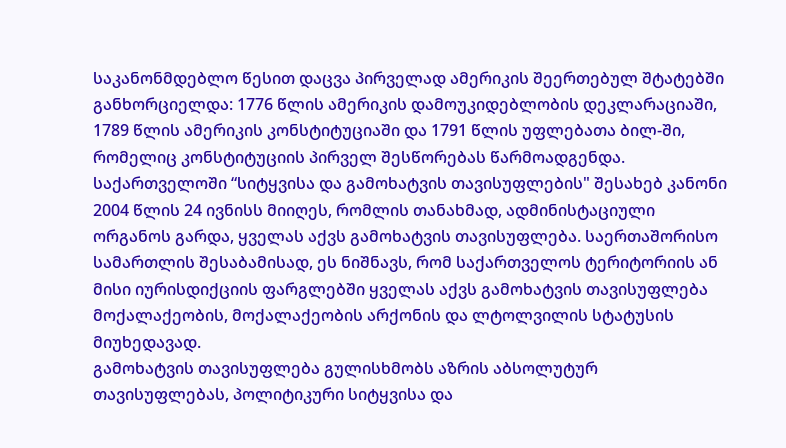საკანონმდებლო წესით დაცვა პირველად ამერიკის შეერთებულ შტატებში განხორციელდა: 1776 წლის ამერიკის დამოუკიდებლობის დეკლარაციაში, 1789 წლის ამერიკის კონსტიტუციაში და 1791 წლის უფლებათა ბილ-ში, რომელიც კონსტიტუციის პირველ შესწორებას წარმოადგენდა.
საქართველოში “სიტყვისა და გამოხატვის თავისუფლების" შესახებ კანონი 2004 წლის 24 ივნისს მიიღეს, რომლის თანახმად, ადმინისტაციული ორგანოს გარდა, ყველას აქვს გამოხატვის თავისუფლება. საერთაშორისო სამართლის შესაბამისად, ეს ნიშნავს, რომ საქართველოს ტერიტორიის ან მისი იურისდიქციის ფარგლებში ყველას აქვს გამოხატვის თავისუფლება მოქალაქეობის, მოქალაქეობის არქონის და ლტოლვილის სტატუსის მიუხედავად.
გამოხატვის თავისუფლება გულისხმობს აზრის აბსოლუტურ თავისუფლებას, პოლიტიკური სიტყვისა და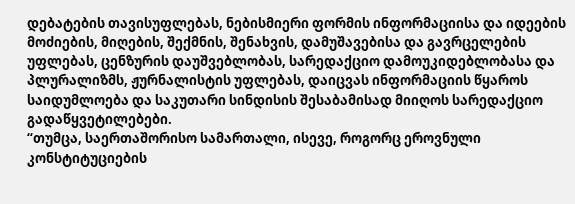დებატების თავისუფლებას, ნებისმიერი ფორმის ინფორმაციისა და იდეების მოძიების, მიღების, შექმნის, შენახვის, დამუშავებისა და გავრცელების უფლებას, ცენზურის დაუშვებლობას, სარედაქციო დამოუკიდებლობასა და პლურალიზმს, ჟურნალისტის უფლებას, დაიცვას ინფორმაციის წყაროს საიდუმლოება და საკუთარი სინდისის შესაბამისად მიიღოს სარედაქციო გადაწყვეტილებები.
“თუმცა, საერთაშორისო სამართალი, ისევე, როგორც ეროვნული კონსტიტუციების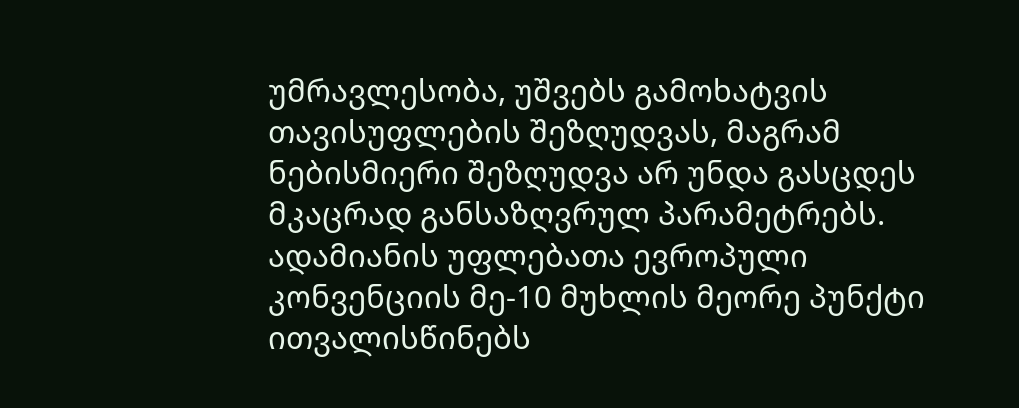უმრავლესობა, უშვებს გამოხატვის თავისუფლების შეზღუდვას, მაგრამ ნებისმიერი შეზღუდვა არ უნდა გასცდეს მკაცრად განსაზღვრულ პარამეტრებს. ადამიანის უფლებათა ევროპული კონვენციის მე-10 მუხლის მეორე პუნქტი ითვალისწინებს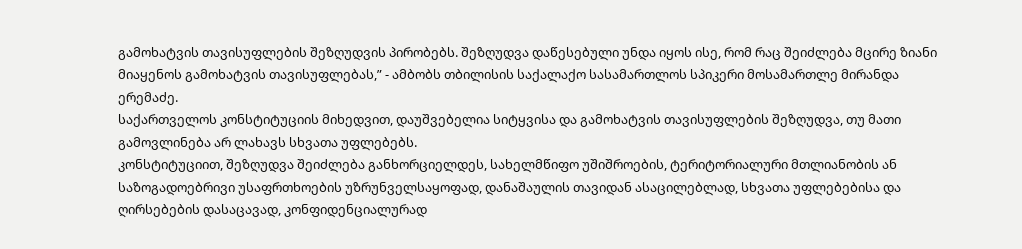გამოხატვის თავისუფლების შეზღუდვის პირობებს. შეზღუდვა დაწესებული უნდა იყოს ისე, რომ რაც შეიძლება მცირე ზიანი მიაყენოს გამოხატვის თავისუფლებას,” - ამბობს თბილისის საქალაქო სასამართლოს სპიკერი მოსამართლე მირანდა ერემაძე.
საქართველოს კონსტიტუციის მიხედვით, დაუშვებელია სიტყვისა და გამოხატვის თავისუფლების შეზღუდვა, თუ მათი გამოვლინება არ ლახავს სხვათა უფლებებს.
კონსტიტუციით, შეზღუდვა შეიძლება განხორციელდეს, სახელმწიფო უშიშროების, ტერიტორიალური მთლიანობის ან საზოგადოებრივი უსაფრთხოების უზრუნველსაყოფად, დანაშაულის თავიდან ასაცილებლად, სხვათა უფლებებისა და ღირსებების დასაცავად, კონფიდენციალურად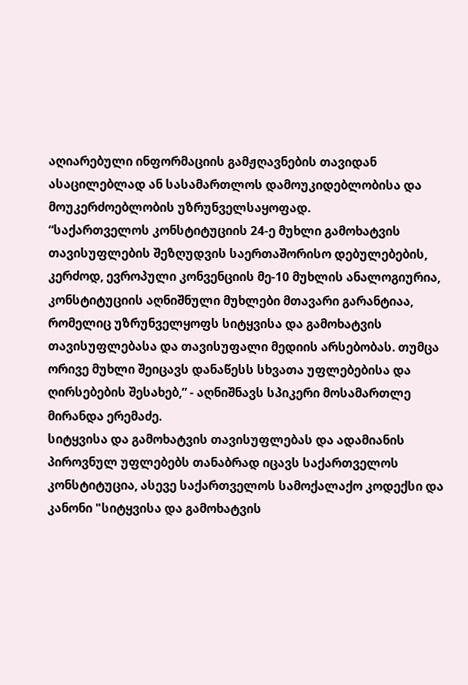აღიარებული ინფორმაციის გამჟღავნების თავიდან ასაცილებლად ან სასამართლოს დამოუკიდებლობისა და მოუკერძოებლობის უზრუნველსაყოფად.
“საქართველოს კონსტიტუციის 24-ე მუხლი გამოხატვის თავისუფლების შეზღუდვის საერთაშორისო დებულებების, კერძოდ, ევროპული კონვენციის მე-10 მუხლის ანალოგიურია, კონსტიტუციის აღნიშნული მუხლები მთავარი გარანტიაა, რომელიც უზრუნველყოფს სიტყვისა და გამოხატვის თავისუფლებასა და თავისუფალი მედიის არსებობას. თუმცა ორივე მუხლი შეიცავს დანაწესს სხვათა უფლებებისა და ღირსებების შესახებ,” - აღნიშნავს სპიკერი მოსამართლე მირანდა ერემაძე.
სიტყვისა და გამოხატვის თავისუფლებას და ადამიანის პიროვნულ უფლებებს თანაბრად იცავს საქართველოს კონსტიტუცია, ასევე საქართველოს სამოქალაქო კოდექსი და კანონი "სიტყვისა და გამოხატვის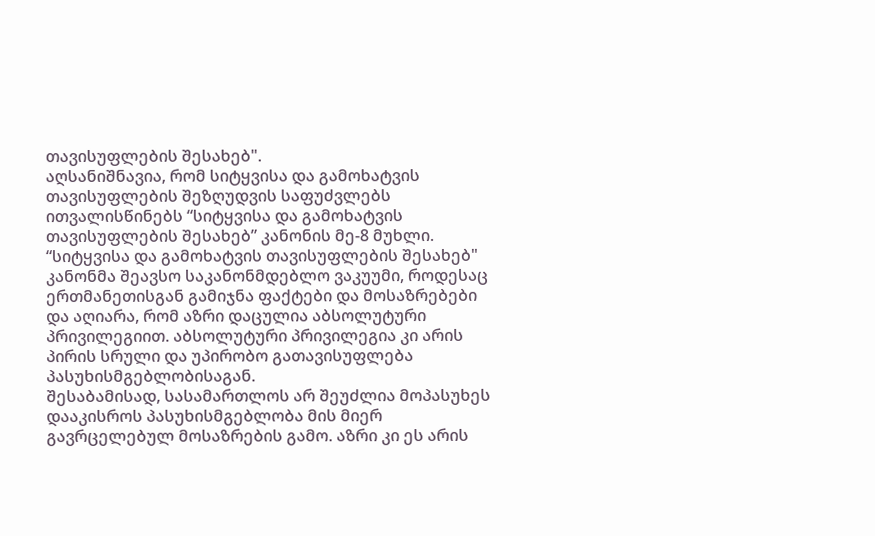თავისუფლების შესახებ".
აღსანიშნავია, რომ სიტყვისა და გამოხატვის თავისუფლების შეზღუდვის საფუძვლებს ითვალისწინებს “სიტყვისა და გამოხატვის თავისუფლების შესახებ” კანონის მე-8 მუხლი.
“სიტყვისა და გამოხატვის თავისუფლების შესახებ" კანონმა შეავსო საკანონმდებლო ვაკუუმი, როდესაც ერთმანეთისგან გამიჯნა ფაქტები და მოსაზრებები და აღიარა, რომ აზრი დაცულია აბსოლუტური პრივილეგიით. აბსოლუტური პრივილეგია კი არის პირის სრული და უპირობო გათავისუფლება პასუხისმგებლობისაგან.
შესაბამისად, სასამართლოს არ შეუძლია მოპასუხეს დააკისროს პასუხისმგებლობა მის მიერ გავრცელებულ მოსაზრების გამო. აზრი კი ეს არის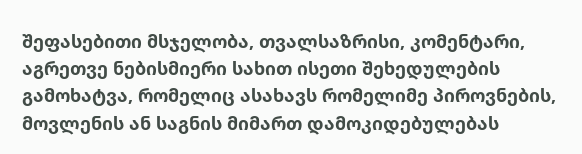შეფასებითი მსჯელობა, თვალსაზრისი, კომენტარი, აგრეთვე ნებისმიერი სახით ისეთი შეხედულების გამოხატვა, რომელიც ასახავს რომელიმე პიროვნების, მოვლენის ან საგნის მიმართ დამოკიდებულებას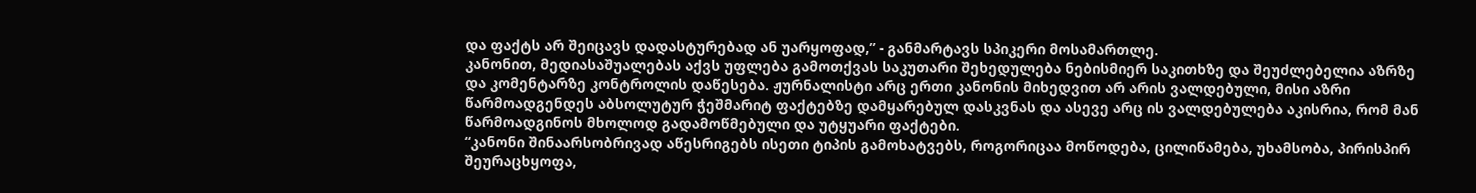და ფაქტს არ შეიცავს დადასტურებად ან უარყოფად,” - განმარტავს სპიკერი მოსამართლე.
კანონით, მედიასაშუალებას აქვს უფლება გამოთქვას საკუთარი შეხედულება ნებისმიერ საკითხზე და შეუძლებელია აზრზე და კომენტარზე კონტროლის დაწესება. ჟურნალისტი არც ერთი კანონის მიხედვით არ არის ვალდებული, მისი აზრი წარმოადგენდეს აბსოლუტურ ჭეშმარიტ ფაქტებზე დამყარებულ დასკვნას და ასევე არც ის ვალდებულება აკისრია, რომ მან წარმოადგინოს მხოლოდ გადამოწმებული და უტყუარი ფაქტები.
“კანონი შინაარსობრივად აწესრიგებს ისეთი ტიპის გამოხატვებს, როგორიცაა მოწოდება, ცილიწამება, უხამსობა, პირისპირ შეურაცხყოფა,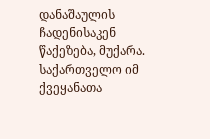დანაშაულის ჩადენისაკენ წაქეზება, მუქარა. საქართველო იმ ქვეყანათა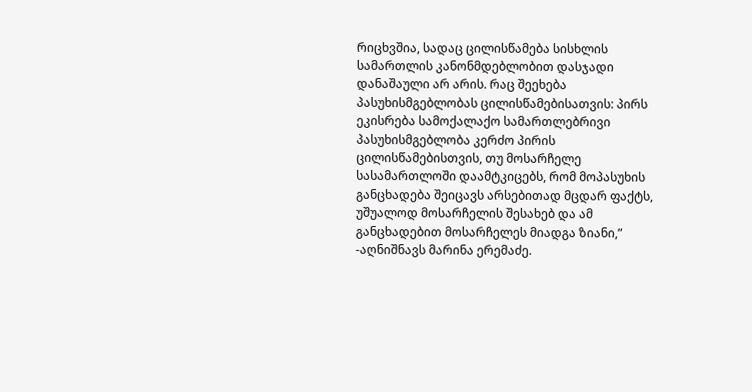რიცხვშია, სადაც ცილისწამება სისხლის სამართლის კანონმდებლობით დასჯადი დანაშაული არ არის. რაც შეეხება პასუხისმგებლობას ცილისწამებისათვის: პირს ეკისრება სამოქალაქო სამართლებრივი პასუხისმგებლობა კერძო პირის ცილისწამებისთვის, თუ მოსარჩელე სასამართლოში დაამტკიცებს, რომ მოპასუხის განცხადება შეიცავს არსებითად მცდარ ფაქტს, უშუალოდ მოსარჩელის შესახებ და ამ განცხადებით მოსარჩელეს მიადგა ზიანი,” -აღნიშნავს მარინა ერემაძე.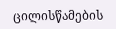ცილისწამების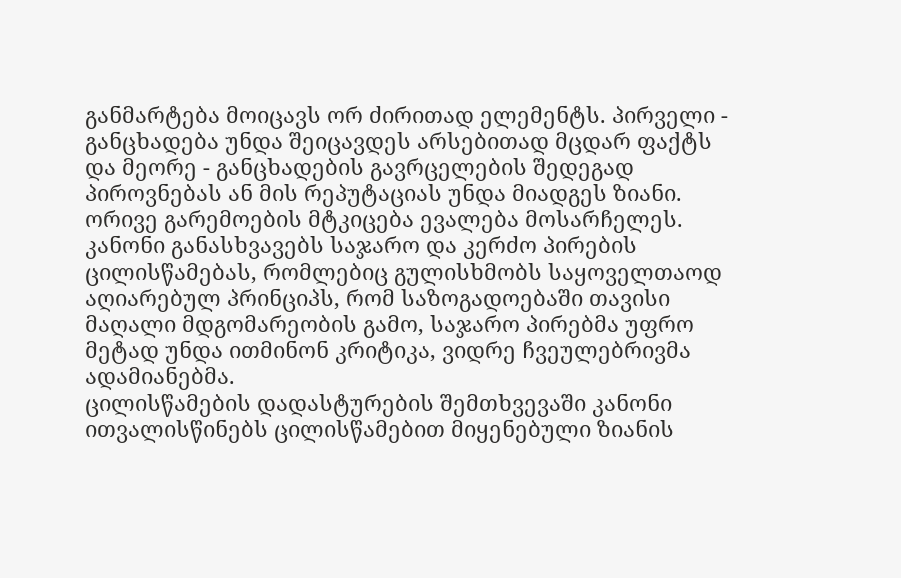განმარტება მოიცავს ორ ძირითად ელემენტს. პირველი - განცხადება უნდა შეიცავდეს არსებითად მცდარ ფაქტს და მეორე - განცხადების გავრცელების შედეგად პიროვნებას ან მის რეპუტაციას უნდა მიადგეს ზიანი. ორივე გარემოების მტკიცება ევალება მოსარჩელეს.
კანონი განასხვავებს საჯარო და კერძო პირების ცილისწამებას, რომლებიც გულისხმობს საყოველთაოდ აღიარებულ პრინციპს, რომ საზოგადოებაში თავისი მაღალი მდგომარეობის გამო, საჯარო პირებმა უფრო მეტად უნდა ითმინონ კრიტიკა, ვიდრე ჩვეულებრივმა ადამიანებმა.
ცილისწამების დადასტურების შემთხვევაში კანონი ითვალისწინებს ცილისწამებით მიყენებული ზიანის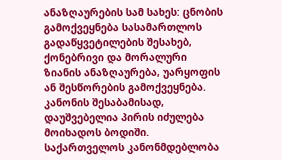ანაზღაურების სამ სახეს: ცნობის გამოქვეყნება სასამართლოს გადაწყვეტილების შესახებ, ქონებრივი და მორალური ზიანის ანაზღაურება, უარყოფის ან შესწორების გამოქვეყნება. კანონის შესაბამისად, დაუშვებელია პირის იძულება მოიხადოს ბოდიში.
საქართველოს კანონმდებლობა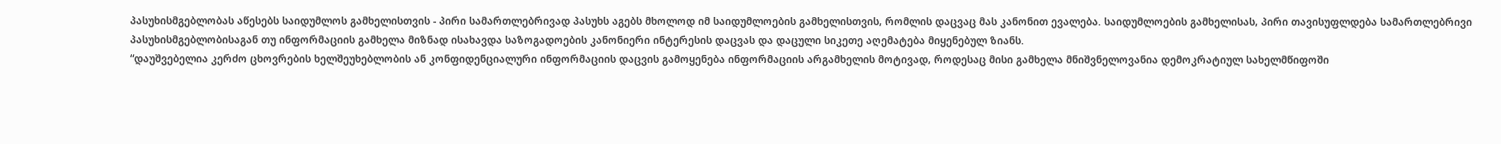პასუხისმგებლობას აწესებს საიდუმლოს გამხელისთვის - პირი სამართლებრივად პასუხს აგებს მხოლოდ იმ საიდუმლოების გამხელისთვის, რომლის დაცვაც მას კანონით ევალება. საიდუმლოების გამხელისას, პირი თავისუფლდება სამართლებრივი პასუხისმგებლობისაგან თუ ინფორმაციის გამხელა მიზნად ისახავდა საზოგადოების კანონიერი ინტერესის დაცვას და დაცული სიკეთე აღემატება მიყენებულ ზიანს.
“დაუშვებელია კერძო ცხოვრების ხელშეუხებლობის ან კონფიდენციალური ინფორმაციის დაცვის გამოყენება ინფორმაციის არგამხელის მოტივად, როდესაც მისი გამხელა მნიშვნელოვანია დემოკრატიულ სახელმწიფოში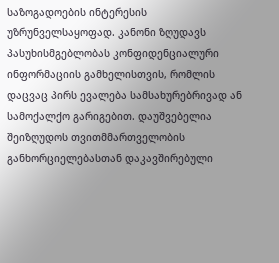საზოგადოების ინტერესის უზრუნველსაყოფად. კანონი ზღუდავს პასუხისმგებლობას კონფიდენციალური ინფორმაციის გამხელისთვის, რომლის დაცვაც პირს ევალება სამსახურებრივად ან სამოქალქო გარიგებით. დაუშვებელია შეიზღუდოს თვითმმართველობის განხორციელებასთან დაკავშირებული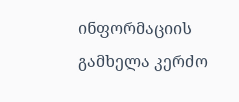ინფორმაციის გამხელა კერძო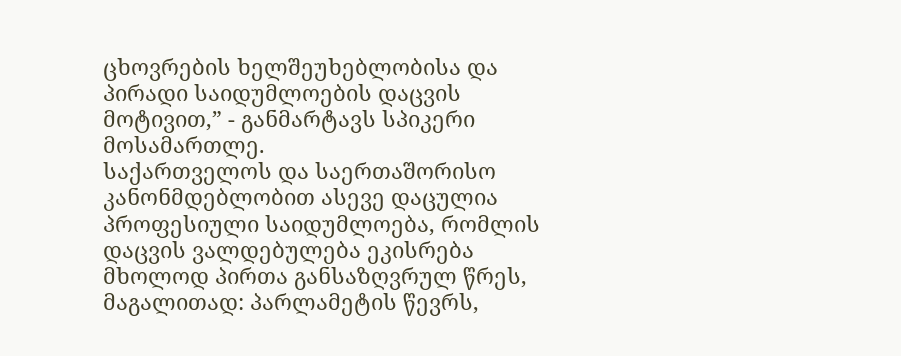ცხოვრების ხელშეუხებლობისა და პირადი საიდუმლოების დაცვის მოტივით,” - განმარტავს სპიკერი მოსამართლე.
საქართველოს და საერთაშორისო კანონმდებლობით ასევე დაცულია პროფესიული საიდუმლოება, რომლის დაცვის ვალდებულება ეკისრება მხოლოდ პირთა განსაზღვრულ წრეს, მაგალითად: პარლამეტის წევრს,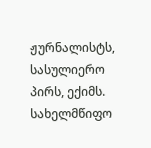ჟურნალისტს, სასულიერო პირს, ექიმს. სახელმწიფო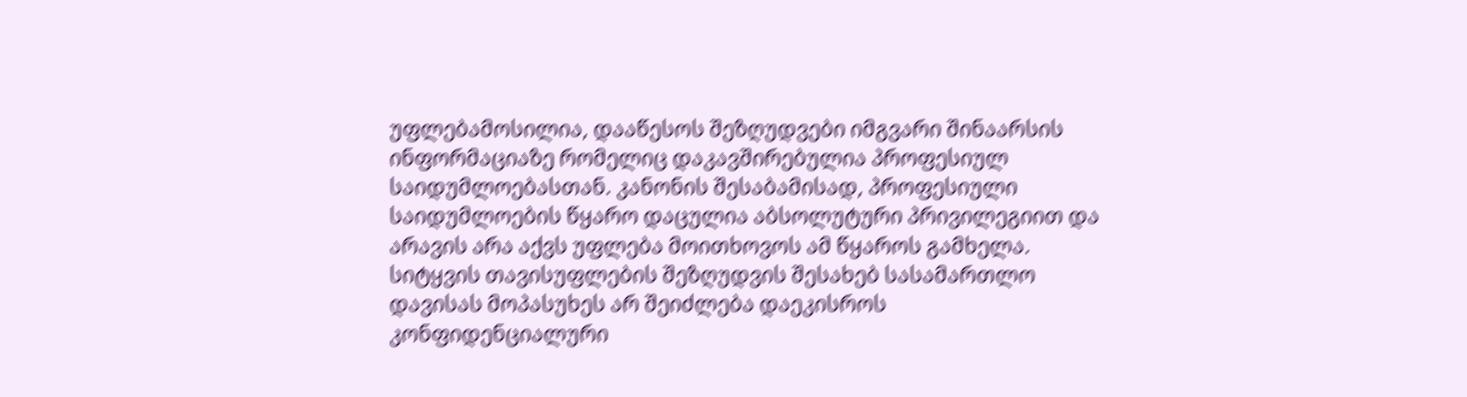უფლებამოსილია, დააწესოს შეზღუდვები იმგვარი შინაარსის ინფორმაციაზე რომელიც დაკავშირებულია პროფესიულ საიდუმლოებასთან. კანონის შესაბამისად, პროფესიული საიდუმლოების წყარო დაცულია აბსოლუტური პრივილეგიით და არავის არა აქვს უფლება მოითხოვოს ამ წყაროს გამხელა.
სიტყვის თავისუფლების შეზღუდვის შესახებ სასამართლო დავისას მოპასუხეს არ შეიძლება დაეკისროს კონფიდენციალური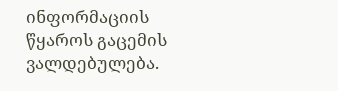ინფორმაციის წყაროს გაცემის ვალდებულება.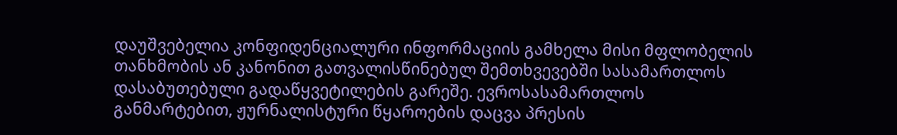დაუშვებელია კონფიდენციალური ინფორმაციის გამხელა მისი მფლობელის თანხმობის ან კანონით გათვალისწინებულ შემთხვევებში სასამართლოს დასაბუთებული გადაწყვეტილების გარეშე. ევროსასამართლოს განმარტებით, ჟურნალისტური წყაროების დაცვა პრესის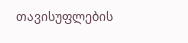თავისუფლების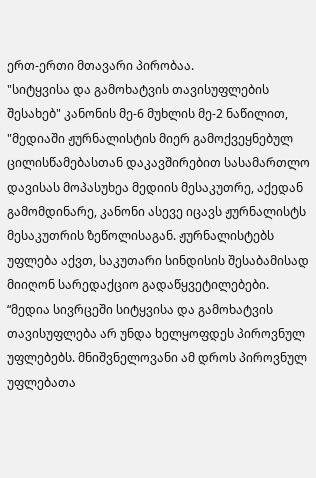ერთ-ერთი მთავარი პირობაა.
"სიტყვისა და გამოხატვის თავისუფლების შესახებ" კანონის მე-6 მუხლის მე-2 ნაწილით, "მედიაში ჟურნალისტის მიერ გამოქვეყნებულ ცილისწამებასთან დაკავშირებით სასამართლო დავისას მოპასუხეა მედიის მესაკუთრე, აქედან გამომდინარე, კანონი ასევე იცავს ჟურნალისტს მესაკუთრის ზეწოლისაგან. ჟურნალისტებს უფლება აქვთ, საკუთარი სინდისის შესაბამისად მიიღონ სარედაქციო გადაწყვეტილებები.
“მედია სივრცეში სიტყვისა და გამოხატვის თავისუფლება არ უნდა ხელყოფდეს პიროვნულ უფლებებს. მნიშვნელოვანი ამ დროს პიროვნულ უფლებათა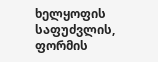ხელყოფის საფუძვლის, ფორმის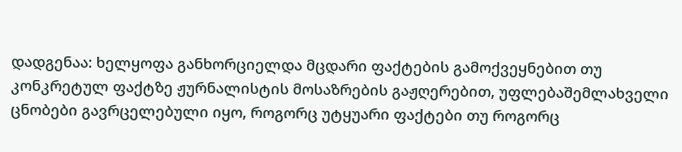დადგენაა: ხელყოფა განხორციელდა მცდარი ფაქტების გამოქვეყნებით თუ კონკრეტულ ფაქტზე ჟურნალისტის მოსაზრების გაჟღერებით, უფლებაშემლახველი ცნობები გავრცელებული იყო, როგორც უტყუარი ფაქტები თუ როგორც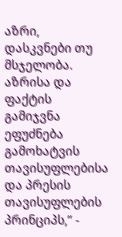აზრი, დასკვნები თუ მსჯელობა. აზრისა და ფაქტის გამიჯვნა ეფუძნება გამოხატვის თავისუფლებისა და პრესის თავისუფლების პრინციპს,” -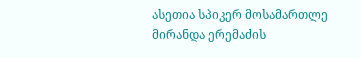ასეთია სპიკერ მოსამართლე მირანდა ერემაძის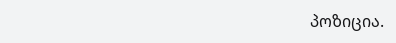პოზიცია.